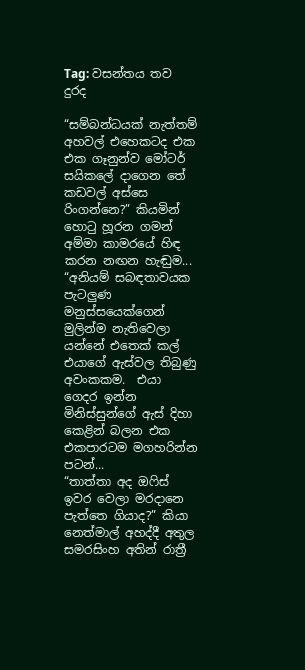Tag: වසන්තය තව දුරද

“සම්බන්ධයක් නැත්තම් අහවල් එහෙකටද එක එක ගෑනුන්ව මෝටර් සයිකලේ දාගෙන තේ කඩවල් අස්සෙ රිංගන්නෙ?” කියමින් හොටු හූරන ගමන් අම්මා කාමරයේ හිඳ කරන නඟන හැඬුම...
“අනියම් සබඳතාවයක පැටලුණ මනුස්සයෙක්ගෙන් මුලින්ම නැතිවෙලා යන්නේ එතෙක් කල් එයාගේ ඇස්වල තිබුණු අවංකකම.  එයා ගෙදර ඉන්න මිනිස්සුන්ගේ ඇස් දිහා කෙළින් බලන එක එකපාරටම මගහරින්න පටන්...
“තාත්තා අද ඔෆිස් ඉවර වෙලා මරදානෙ පැත්තෙ ගියාද?” කියා නෙත්මාල් අහද්දී අතුල සමරසිංහ අතින් රාත්‍රී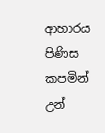ආහාරය පිණිස කපමින් උන්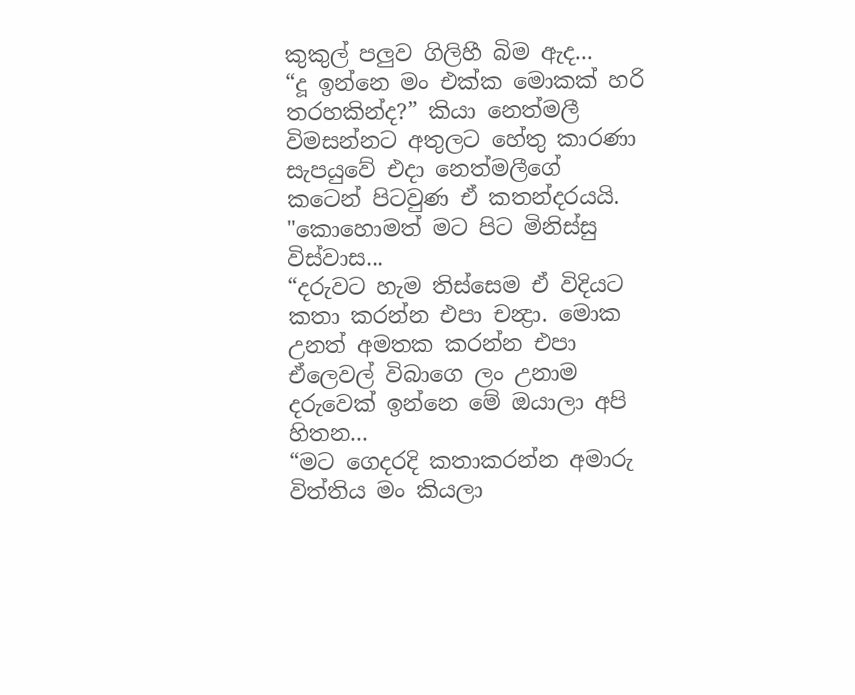කුකුල් පලුව ගිලිහී බිම ඇද...
“දූ ඉන්නෙ මං එක්ක මොකක් හරි තරහකින්ද?” කියා නෙත්මලී විමසන්නට අතුලට හේතු කාරණා සැපයුවේ එදා නෙත්මලීගේ කටෙන් පිටවුණ ඒ කතන්දරයයි. "කොහොමත් මට පිට මිනිස්සු විස්වාස...
“දරුවට හැම තිස්සෙම ඒ විදියට කතා කරන්න එපා චන්‍ද්‍රා. මොක උනත් අමතක කරන්න එපා ඒලෙවල් විබාගෙ ලං උනාම දරුවෙක් ඉන්නෙ මේ ඔයාලා අපි හිතන...
“මට ගෙදරදි කතාකරන්න අමාරු විත්තිය මං කියලා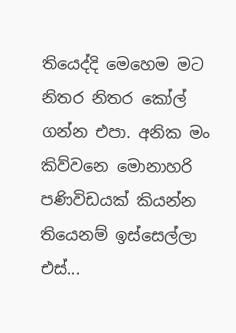තියෙද්දි මෙහෙම මට නිතර නිතර කෝල් ගන්න එපා. අනික මං කිව්වනෙ මොනාහරි පණිවිඩයක් කියන්න තියෙනම් ඉස්සෙල්ලා එස්...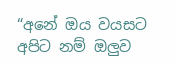“අනේ ඔය වයසට අපිට නම් ඔලුව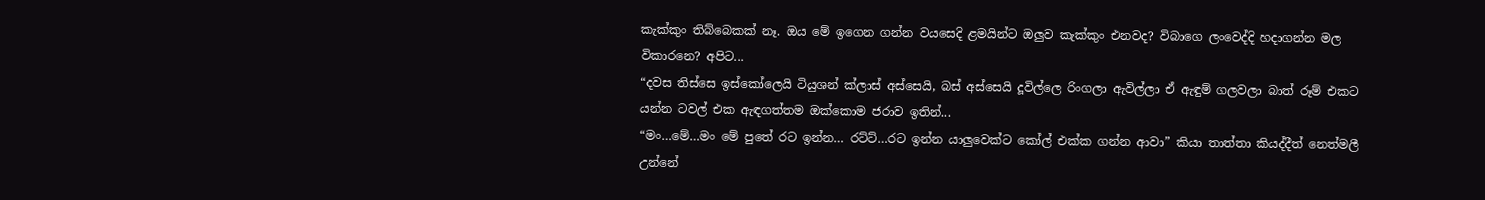කැක්කුං තිබ්බෙකක් නෑ. ඔය මේ ඉගෙන ගන්න වයසෙදි ළමයින්ට ඔලුව කැක්කුං එනවද? විබාගෙ ලංවෙද්දි හදාගන්න මල විකාරනෙ? අපිට...
“දවස තිස්සෙ ඉස්කෝලෙයි ටියුශන් ක්ලාස් අස්සෙයි, බස් අස්සෙයි දූවිල්ලෙ රිංගලා ඇවිල්ලා ඒ ඇඳුම් ගලවලා බාත් රූම් එකට යන්න ටවල් එක ඇඳගත්තම ඔක්කොම ජරාව ඉතින්...
“මං…මේ…මං මේ පුතේ රට ඉන්න… රට්ට්…රට ඉන්න යාලුවෙක්ට කෝල් එක්ක ගන්න ආවා” කියා තාත්තා කියද්දීත් නෙත්මලී උන්නේ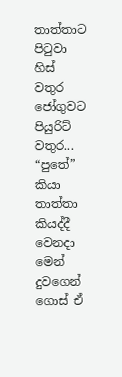තාත්තාට පිටුවා හිස් වතුර ජෝගුවට පියුරිට් වතුර...
“පුතේ” කියා තාත්තා කියද්දී වෙනදා මෙන් දුවගෙන් ගොස් ඒ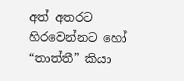අත් අතරට හිරවෙන්නට හෝ “තාත්තී” කියා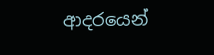ආදරයෙන්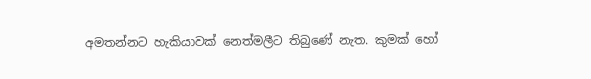අමතන්නට හැකියාවක් නෙත්මලීට තිබුණේ නැත. කුමක් හෝ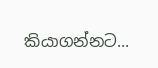කියාගන්නට...